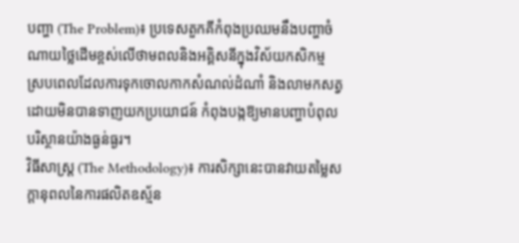បញ្ហា (The Problem)៖ ប្រទេសតួកគីកំពុងប្រឈមនឹងបញ្ហាចំណាយថ្លៃដើមខ្ពស់លើថាមពលនិងអគ្គិសនីក្នុងវិស័យកសិកម្ម ស្របពេលដែលការទុកចោលកាកសំណល់ដំណាំ និងលាមកសត្វដោយមិនបានទាញយកប្រយោជន៍ កំពុងបង្កឱ្យមានបញ្ហាបំពុលបរិស្ថានយ៉ាងធ្ងន់ធ្ងរ។
វិធីសាស្ត្រ (The Methodology)៖ ការសិក្សានេះបានវាយតម្លៃសក្តានុពលនៃការផលិតឧស្ម័ន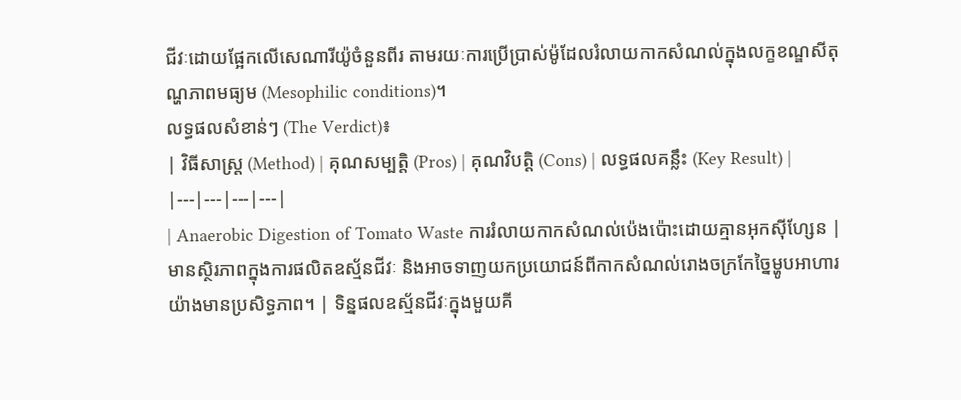ជីវៈដោយផ្អែកលើសេណារីយ៉ូចំនួនពីរ តាមរយៈការប្រើប្រាស់ម៉ូដែលរំលាយកាកសំណល់ក្នុងលក្ខខណ្ឌសីតុណ្ហភាពមធ្យម (Mesophilic conditions)។
លទ្ធផលសំខាន់ៗ (The Verdict)៖
| វិធីសាស្ត្រ (Method) | គុណសម្បត្តិ (Pros) | គុណវិបត្តិ (Cons) | លទ្ធផលគន្លឹះ (Key Result) |
|---|---|---|---|
| Anaerobic Digestion of Tomato Waste ការរំលាយកាកសំណល់ប៉េងប៉ោះដោយគ្មានអុកស៊ីហ្សែន |
មានស្ថិរភាពក្នុងការផលិតឧស្ម័នជីវៈ និងអាចទាញយកប្រយោជន៍ពីកាកសំណល់រោងចក្រកែច្នៃម្ហូបអាហារយ៉ាងមានប្រសិទ្ធភាព។ | ទិន្នផលឧស្ម័នជីវៈក្នុងមួយគី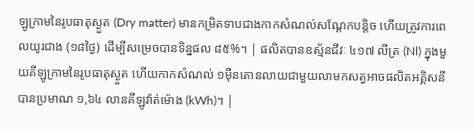ឡូក្រាមនៃរូបធាតុស្ងួត (Dry matter) មានកម្រិតទាបជាងកាកសំណល់សណ្តែកបន្តិច ហើយត្រូវការពេលយូរជាង (១៨ថ្ងៃ) ដើម្បីសម្រេចបានទិន្នផល ៨៥%។ | ផលិតបានឧស្ម័នជីវៈ ៤១៧ លីត្រ (Nl) ក្នុងមួយគីឡូក្រាមនៃរូបធាតុស្ងួត ហើយកាកសំណល់ ១ម៉ឺនតោនលាយជាមួយលាមកសត្វអាចផលិតអគ្គិសនីបានប្រមាណ ១,៦៤ លានគីឡូវ៉ាត់ម៉ោង (kWh)។ |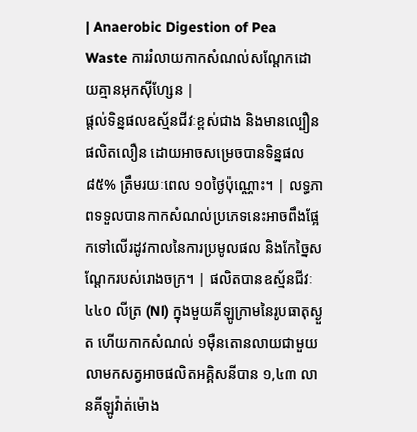| Anaerobic Digestion of Pea Waste ការរំលាយកាកសំណល់សណ្តែកដោយគ្មានអុកស៊ីហ្សែន |
ផ្តល់ទិន្នផលឧស្ម័នជីវៈខ្ពស់ជាង និងមានល្បឿនផលិតលឿន ដោយអាចសម្រេចបានទិន្នផល ៨៥% ត្រឹមរយៈពេល ១០ថ្ងៃប៉ុណ្ណោះ។ | លទ្ធភាពទទួលបានកាកសំណល់ប្រភេទនេះអាចពឹងផ្អែកទៅលើរដូវកាលនៃការប្រមូលផល និងកែច្នៃសណ្តែករបស់រោងចក្រ។ | ផលិតបានឧស្ម័នជីវៈ ៤៤០ លីត្រ (Nl) ក្នុងមួយគីឡូក្រាមនៃរូបធាតុស្ងួត ហើយកាកសំណល់ ១ម៉ឺនតោនលាយជាមួយលាមកសត្វអាចផលិតអគ្គិសនីបាន ១,៤៣ លានគីឡូវ៉ាត់ម៉ោង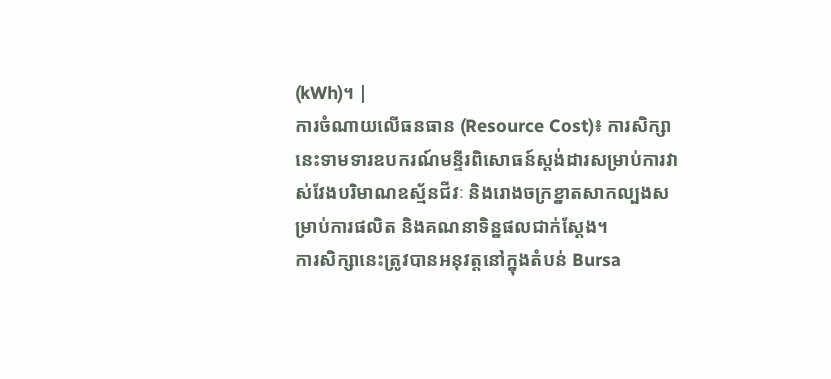(kWh)។ |
ការចំណាយលើធនធាន (Resource Cost)៖ ការសិក្សានេះទាមទារឧបករណ៍មន្ទីរពិសោធន៍ស្តង់ដារសម្រាប់ការវាស់វែងបរិមាណឧស្ម័នជីវៈ និងរោងចក្រខ្នាតសាកល្បងសម្រាប់ការផលិត និងគណនាទិន្នផលជាក់ស្តែង។
ការសិក្សានេះត្រូវបានអនុវត្តនៅក្នុងតំបន់ Bursa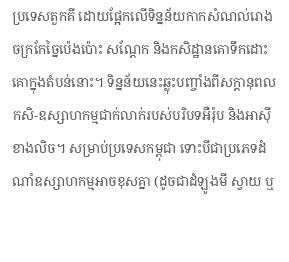ប្រទេសតួកគី ដោយផ្អែកលើទិន្នន័យកាកសំណល់រោងចក្រកែច្នៃប៉េងប៉ោះ សណ្តែក និងកសិដ្ឋានគោទឹកដោះគោក្នុងតំបន់នោះ។ ទិន្នន័យនេះឆ្លុះបញ្ចាំងពីសក្តានុពលកសិ-ឧស្សាហកម្មជាក់លាក់របស់បរិបទអឺរ៉ុប និងអាស៊ីខាងលិច។ សម្រាប់ប្រទេសកម្ពុជា ទោះបីជាប្រភេទដំណាំឧស្សាហកម្មអាចខុសគ្នា (ដូចជាដំឡូងមី ស្វាយ ឬ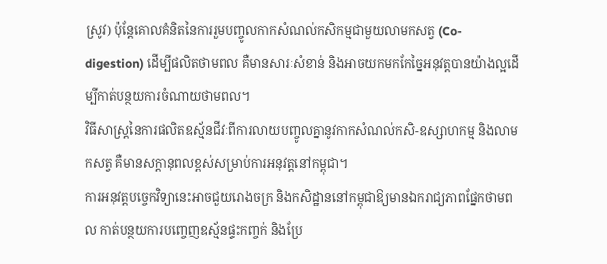ស្រូវ) ប៉ុន្តែគោលគំនិតនៃការរួមបញ្ចូលកាកសំណល់កសិកម្មជាមួយលាមកសត្វ (Co-digestion) ដើម្បីផលិតថាមពល គឺមានសារៈសំខាន់ និងអាចយកមកកែច្នៃអនុវត្តបានយ៉ាងល្អដើម្បីកាត់បន្ថយការចំណាយថាមពល។
វិធីសាស្ត្រនៃការផលិតឧស្ម័នជីវៈពីការលាយបញ្ចូលគ្នានូវកាកសំណល់កសិ-ឧស្សាហកម្ម និងលាមកសត្វ គឺមានសក្តានុពលខ្ពស់សម្រាប់ការអនុវត្តនៅកម្ពុជា។
ការអនុវត្តបច្ចេកវិទ្យានេះអាចជួយរោងចក្រ និងកសិដ្ឋាននៅកម្ពុជាឱ្យមានឯករាជ្យភាពផ្នែកថាមពល កាត់បន្ថយការបញ្ចេញឧស្ម័នផ្ទះកញ្ចក់ និងប្រែ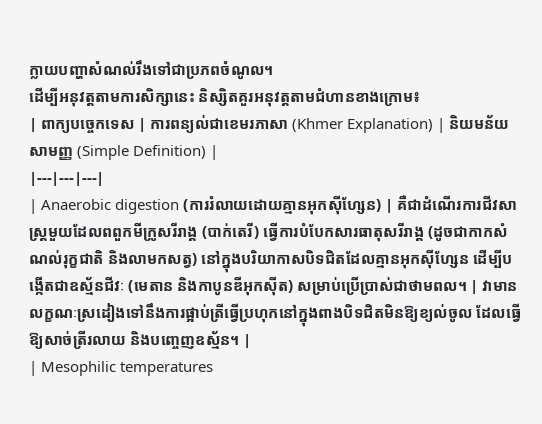ក្លាយបញ្ហាសំណល់រឹងទៅជាប្រភពចំណូល។
ដើម្បីអនុវត្តតាមការសិក្សានេះ និស្សិតគួរអនុវត្តតាមជំហានខាងក្រោម៖
| ពាក្យបច្ចេកទេស | ការពន្យល់ជាខេមរភាសា (Khmer Explanation) | និយមន័យសាមញ្ញ (Simple Definition) |
|---|---|---|
| Anaerobic digestion (ការរំលាយដោយគ្មានអុកស៊ីហ្សែន) | គឺជាដំណើរការជីវសាស្ត្រមួយដែលពពួកមីក្រូសរីរាង្គ (បាក់តេរី) ធ្វើការបំបែកសារធាតុសរីរាង្គ (ដូចជាកាកសំណល់រុក្ខជាតិ និងលាមកសត្វ) នៅក្នុងបរិយាកាសបិទជិតដែលគ្មានអុកស៊ីហ្សែន ដើម្បីបង្កើតជាឧស្ម័នជីវៈ (មេតាន និងកាបូនឌីអុកស៊ីត) សម្រាប់ប្រើប្រាស់ជាថាមពល។ | វាមានលក្ខណៈស្រដៀងទៅនឹងការផ្អាប់ត្រីធ្វើប្រហុកនៅក្នុងពាងបិទជិតមិនឱ្យខ្យល់ចូល ដែលធ្វើឱ្យសាច់ត្រីរលាយ និងបញ្ចេញឧស្ម័ន។ |
| Mesophilic temperatures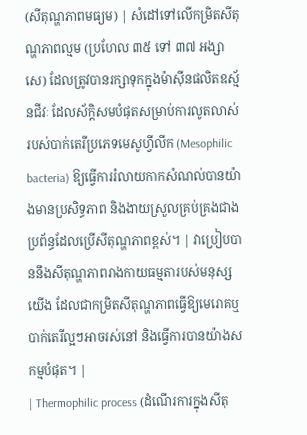(សីតុណ្ហភាពមធ្យម) | សំដៅទៅលើកម្រិតសីតុណ្ហភាពល្មម (ប្រហែល ៣៥ ទៅ ៣៧ អង្សាសេ) ដែលត្រូវបានរក្សាទុកក្នុងម៉ាស៊ីនផលិតឧស្ម័នជីវៈ ដែលស័ក្តិសមបំផុតសម្រាប់ការលូតលាស់របស់បាក់តេរីប្រភេទមេសូហ្វីលីក (Mesophilic bacteria) ឱ្យធ្វើការរំលាយកាកសំណល់បានយ៉ាងមានប្រសិទ្ធភាព និងងាយស្រួលគ្រប់គ្រងជាងប្រព័ន្ធដែលប្រើសីតុណ្ហភាពខ្ពស់។ | វាប្រៀបបាននឹងសីតុណ្ហភាពរាងកាយធម្មតារបស់មនុស្សយើង ដែលជាកម្រិតសីតុណ្ហភាពធ្វើឱ្យមេរោគឬបាក់តេរីល្អៗអាចរស់នៅ និងធ្វើការបានយ៉ាងសកម្មបំផុត។ |
| Thermophilic process (ដំណើរការក្នុងសីតុ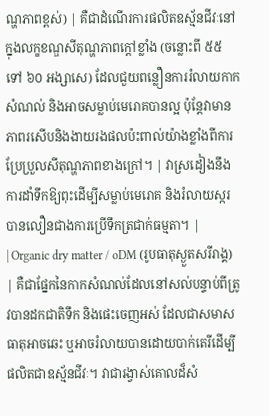ណ្ហភាពខ្ពស់) | គឺជាដំណើរការផលិតឧស្ម័នជីវៈនៅក្នុងលក្ខខណ្ឌសីតុណ្ហភាពក្ដៅខ្លាំង (ចន្លោះពី ៥៥ ទៅ ៦០ អង្សាសេ) ដែលជួយពន្លឿនការរំលាយកាកសំណល់ និងអាចសម្លាប់មេរោគបានល្អ ប៉ុន្តែវាមានភាពរសើបនិងងាយរងផលប៉ះពាល់យ៉ាងខ្លាំងពីការប្រែប្រួលសីតុណ្ហភាពខាងក្រៅ។ | វាស្រដៀងនឹងការដាំទឹកឱ្យពុះដើម្បីសម្លាប់មេរោគ និងរំលាយស្ករបានលឿនជាងការប្រើទឹកត្រជាក់ធម្មតា។ |
| Organic dry matter / oDM (រូបធាតុស្ងួតសរីរាង្គ) | គឺជាផ្នែកនៃកាកសំណល់ដែលនៅសល់បន្ទាប់ពីត្រូវបានដកជាតិទឹក និងផេះចេញអស់ ដែលជាសមាសធាតុអាចឆេះ ឬអាចរំលាយបានដោយបាក់តេរីដើម្បីផលិតជាឧស្ម័នជីវៈ។ វាជារង្វាស់គោលដ៏សំ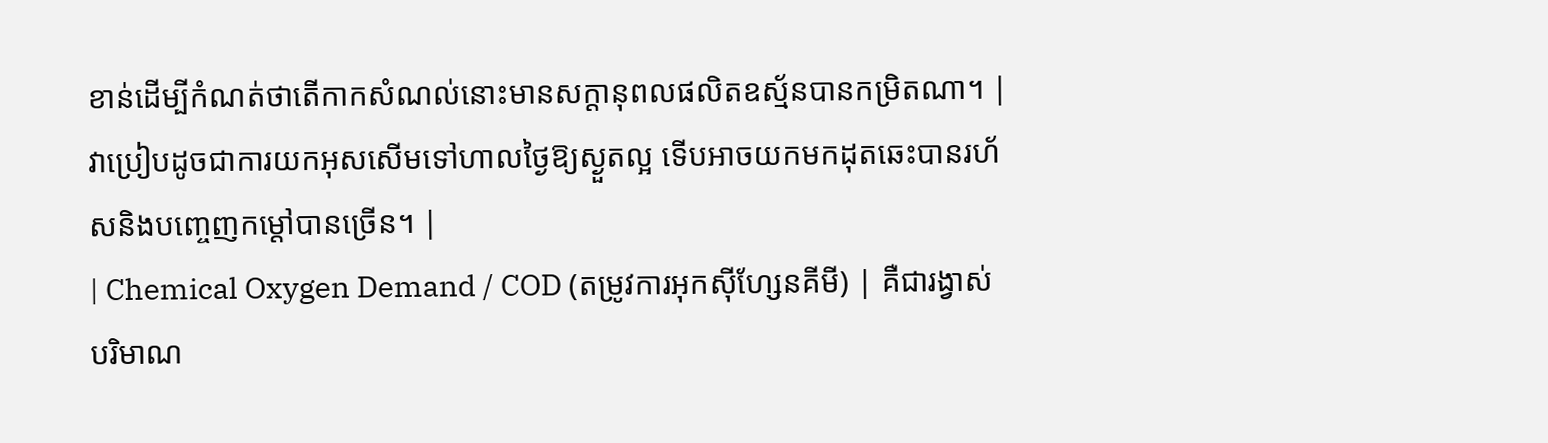ខាន់ដើម្បីកំណត់ថាតើកាកសំណល់នោះមានសក្តានុពលផលិតឧស្ម័នបានកម្រិតណា។ | វាប្រៀបដូចជាការយកអុសសើមទៅហាលថ្ងៃឱ្យស្ងួតល្អ ទើបអាចយកមកដុតឆេះបានរហ័សនិងបញ្ចេញកម្ដៅបានច្រើន។ |
| Chemical Oxygen Demand / COD (តម្រូវការអុកស៊ីហ្សែនគីមី) | គឺជារង្វាស់បរិមាណ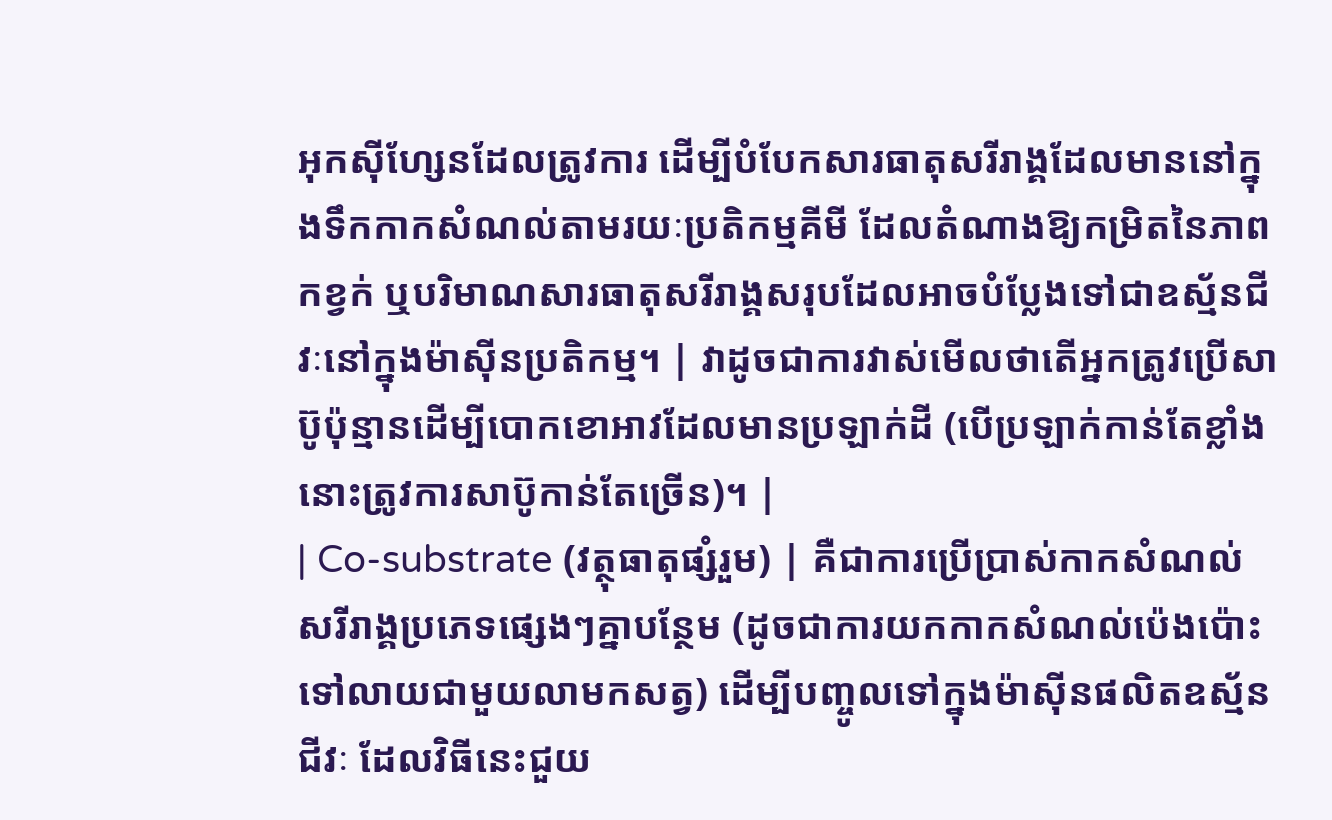អុកស៊ីហ្សែនដែលត្រូវការ ដើម្បីបំបែកសារធាតុសរីរាង្គដែលមាននៅក្នុងទឹកកាកសំណល់តាមរយៈប្រតិកម្មគីមី ដែលតំណាងឱ្យកម្រិតនៃភាពកខ្វក់ ឬបរិមាណសារធាតុសរីរាង្គសរុបដែលអាចបំប្លែងទៅជាឧស្ម័នជីវៈនៅក្នុងម៉ាស៊ីនប្រតិកម្ម។ | វាដូចជាការវាស់មើលថាតើអ្នកត្រូវប្រើសាប៊ូប៉ុន្មានដើម្បីបោកខោអាវដែលមានប្រឡាក់ដី (បើប្រឡាក់កាន់តែខ្លាំង នោះត្រូវការសាប៊ូកាន់តែច្រើន)។ |
| Co-substrate (វត្ថុធាតុផ្សំរួម) | គឺជាការប្រើប្រាស់កាកសំណល់សរីរាង្គប្រភេទផ្សេងៗគ្នាបន្ថែម (ដូចជាការយកកាកសំណល់ប៉េងប៉ោះទៅលាយជាមួយលាមកសត្វ) ដើម្បីបញ្ចូលទៅក្នុងម៉ាស៊ីនផលិតឧស្ម័នជីវៈ ដែលវិធីនេះជួយ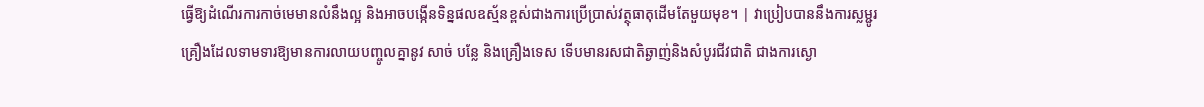ធ្វើឱ្យដំណើរការកាច់មេមានលំនឹងល្អ និងអាចបង្កើនទិន្នផលឧស្ម័នខ្ពស់ជាងការប្រើប្រាស់វត្ថុធាតុដើមតែមួយមុខ។ | វាប្រៀបបាននឹងការស្លម្ជូរគ្រឿងដែលទាមទារឱ្យមានការលាយបញ្ចូលគ្នានូវ សាច់ បន្លែ និងគ្រឿងទេស ទើបមានរសជាតិឆ្ងាញ់និងសំបូរជីវជាតិ ជាងការស្ងោ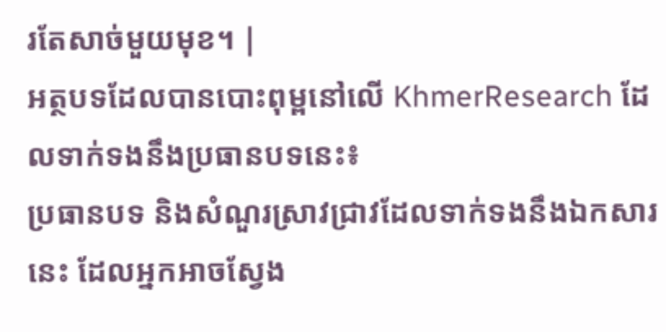រតែសាច់មួយមុខ។ |
អត្ថបទដែលបានបោះពុម្ពនៅលើ KhmerResearch ដែលទាក់ទងនឹងប្រធានបទនេះ៖
ប្រធានបទ និងសំណួរស្រាវជ្រាវដែលទាក់ទងនឹងឯកសារនេះ ដែលអ្នកអាចស្វែង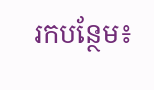រកបន្ថែម៖